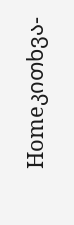Homeკითხვა-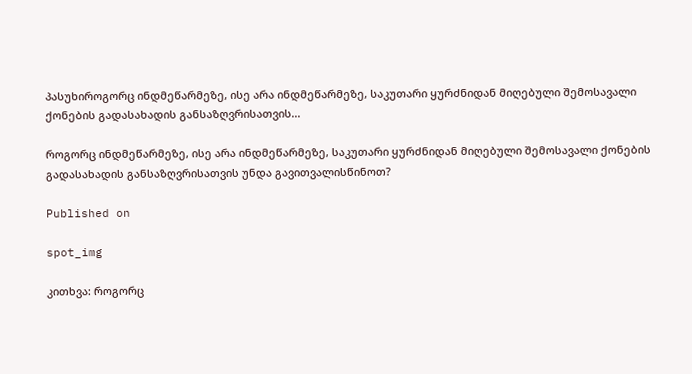პასუხიროგორც ინდმეწარმეზე, ისე არა ინდმეწარმეზე, საკუთარი ყურძნიდან მიღებული შემოსავალი ქონების გადასახადის განსაზღვრისათვის...

როგორც ინდმეწარმეზე, ისე არა ინდმეწარმეზე, საკუთარი ყურძნიდან მიღებული შემოსავალი ქონების გადასახადის განსაზღვრისათვის უნდა გავითვალისწინოთ?

Published on

spot_img

კითხვა: როგორც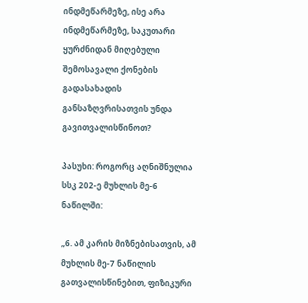ინდმეწარმეზე, ისე არა ინდმეწარმეზე, საკუთარი ყურძნიდან მიღებული შემოსავალი ქონების გადასახადის განსაზღვრისათვის უნდა გავითვალისწინოთ?

პასუხი: როგორც აღნიშნულია სსკ 202-ე მუხლის მე-6 ნაწილში:

„6. ამ კარის მიზნებისათვის, ამ მუხლის მე-7 ნაწილის გათვალისწინებით, ფიზიკური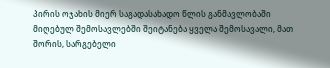პირის ოჯახის მიერ საგადასახადო წლის განმავლობაში მიღებულ შემოსავლებში შეიტანება ყველა შემოსავალი, მათ შორის, სარგებელი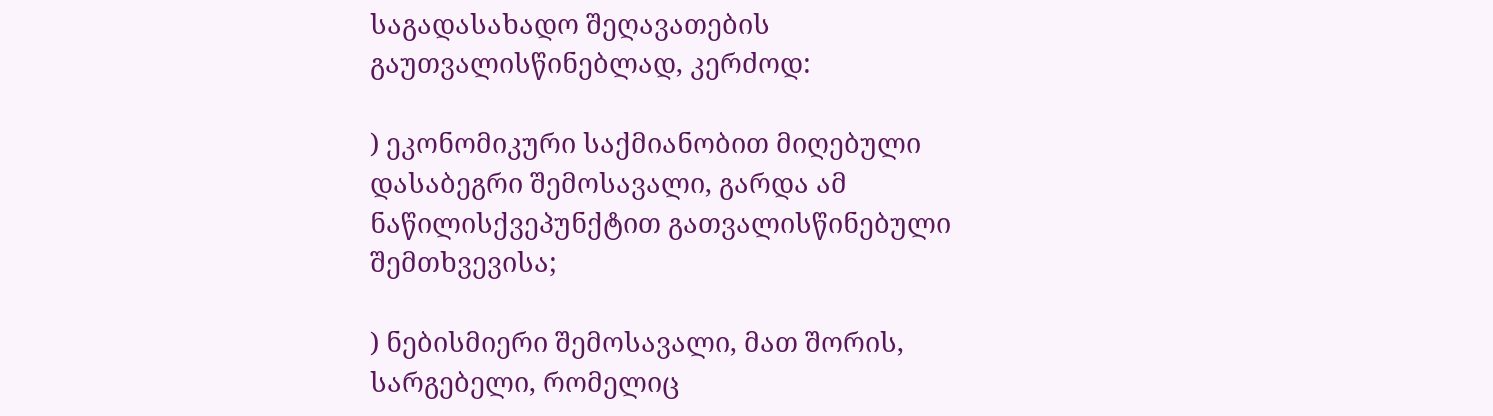საგადასახადო შეღავათების გაუთვალისწინებლად, კერძოდ:

) ეკონომიკური საქმიანობით მიღებული დასაბეგრი შემოსავალი, გარდა ამ ნაწილისქვეპუნქტით გათვალისწინებული შემთხვევისა;

) ნებისმიერი შემოსავალი, მათ შორის, სარგებელი, რომელიც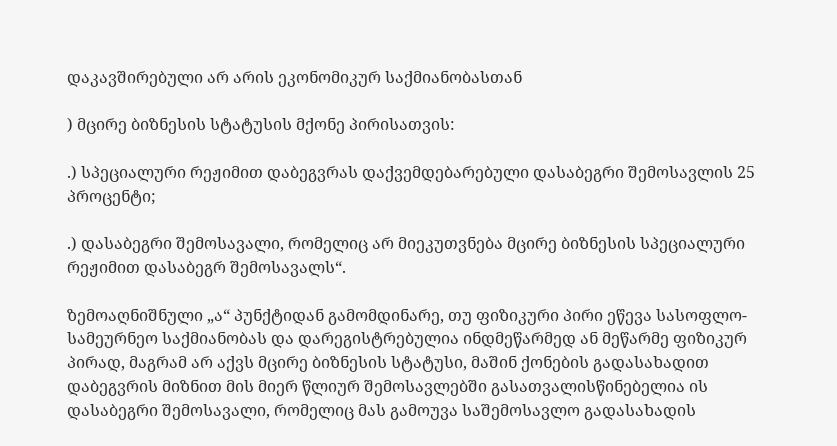დაკავშირებული არ არის ეკონომიკურ საქმიანობასთან

) მცირე ბიზნესის სტატუსის მქონე პირისათვის:

.) სპეციალური რეჟიმით დაბეგვრას დაქვემდებარებული დასაბეგრი შემოსავლის 25 პროცენტი;

.) დასაბეგრი შემოსავალი, რომელიც არ მიეკუთვნება მცირე ბიზნესის სპეციალური რეჟიმით დასაბეგრ შემოსავალს“.

ზემოაღნიშნული „ა“ პუნქტიდან გამომდინარე, თუ ფიზიკური პირი ეწევა სასოფლო-სამეურნეო საქმიანობას და დარეგისტრებულია ინდმეწარმედ ან მეწარმე ფიზიკურ პირად, მაგრამ არ აქვს მცირე ბიზნესის სტატუსი, მაშინ ქონების გადასახადით დაბეგვრის მიზნით მის მიერ წლიურ შემოსავლებში გასათვალისწინებელია ის დასაბეგრი შემოსავალი, რომელიც მას გამოუვა საშემოსავლო გადასახადის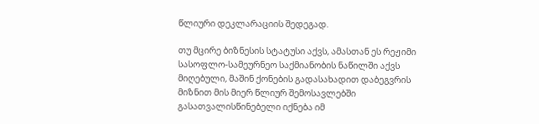წლიური დეკლარაციის შედეგად.

თუ მცირე ბიზნესის სტატუსი აქვს, ამასთან ეს რეჟიმი სასოფლო-სამეურნეო საქმიანობის ნაწილში აქვს მიღებული, მაშინ ქონების გადასახადით დაბეგვრის მიზნით მის მიერ წლიურ შემოსავლებში გასათვალისწინებელი იქნება იმ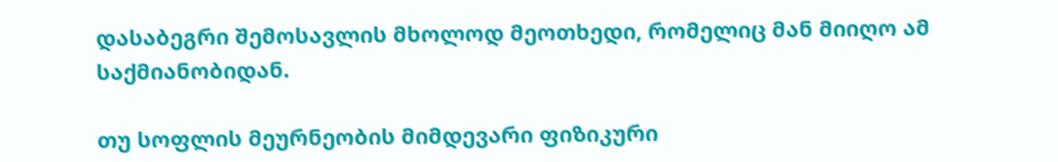დასაბეგრი შემოსავლის მხოლოდ მეოთხედი, რომელიც მან მიიღო ამ საქმიანობიდან.

თუ სოფლის მეურნეობის მიმდევარი ფიზიკური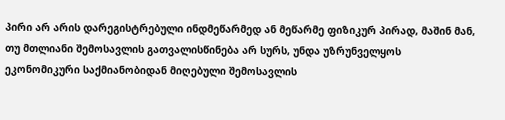პირი არ არის დარეგისტრებული ინდმეწარმედ ან მეწარმე ფიზიკურ პირად, მაშინ მან, თუ მთლიანი შემოსავლის გათვალისწინება არ სურს, უნდა უზრუნველყოს ეკონომიკური საქმიანობიდან მიღებული შემოსავლის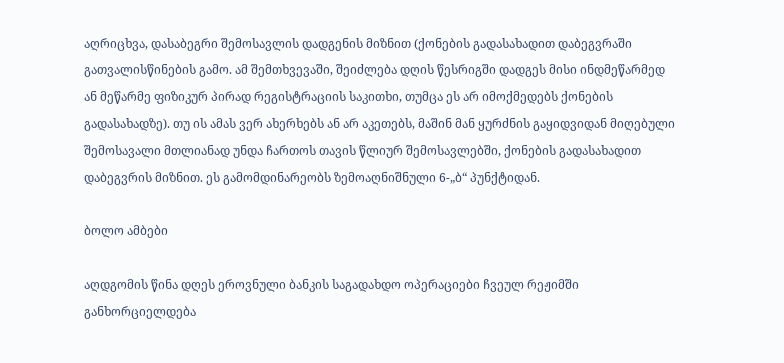აღრიცხვა, დასაბეგრი შემოსავლის დადგენის მიზნით (ქონების გადასახადით დაბეგვრაში გათვალისწინების გამო. ამ შემთხვევაში, შეიძლება დღის წესრიგში დადგეს მისი ინდმეწარმედ ან მეწარმე ფიზიკურ პირად რეგისტრაციის საკითხი, თუმცა ეს არ იმოქმედებს ქონების გადასახადზე). თუ ის ამას ვერ ახერხებს ან არ აკეთებს, მაშინ მან ყურძნის გაყიდვიდან მიღებული შემოსავალი მთლიანად უნდა ჩართოს თავის წლიურ შემოსავლებში, ქონების გადასახადით დაბეგვრის მიზნით. ეს გამომდინარეობს ზემოაღნიშნული 6-„ბ“ პუნქტიდან.

ბოლო ამბები

აღდგომის წინა დღეს ეროვნული ბანკის საგადახდო ოპერაციები ჩვეულ რეჟიმში განხორციელდება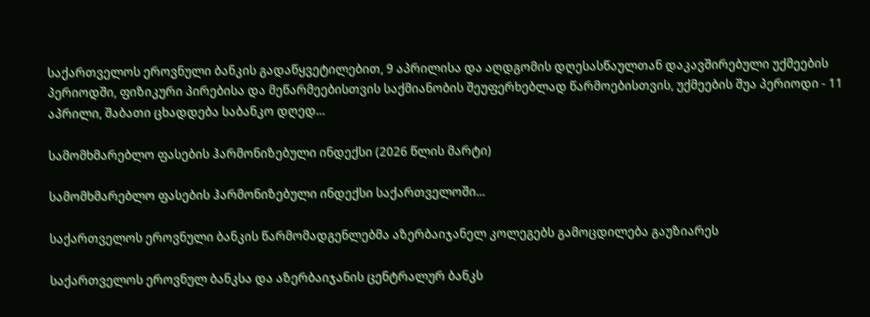საქართველოს ეროვნული ბანკის გადაწყვეტილებით, 9 აპრილისა და აღდგომის დღესასწაულთან დაკავშირებული უქმეების პერიოდში, ფიზიკური პირებისა და მეწარმეებისთვის საქმიანობის შეუფერხებლად წარმოებისთვის, უქმეების შუა პერიოდი - 11 აპრილი, შაბათი ცხადდება საბანკო დღედ...

სამომხმარებლო ფასების ჰარმონიზებული ინდექსი (2026 წლის მარტი)

სამომხმარებლო ფასების ჰარმონიზებული ინდექსი საქართველოში...

საქართველოს ეროვნული ბანკის წარმომადგენლებმა აზერბაიჯანელ კოლეგებს გამოცდილება გაუზიარეს

საქართველოს ეროვნულ ბანკსა და აზერბაიჯანის ცენტრალურ ბანკს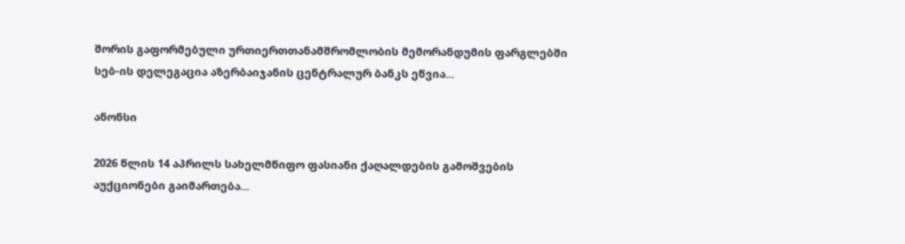შორის გაფორმებული ურთიერთთანამშრომლობის მემორანდუმის ფარგლებში სებ-ის დელეგაცია აზერბაიჯანის ცენტრალურ ბანკს ეწვია...

ანონსი

2026 წლის 14 აპრილს სახელმწიფო ფასიანი ქაღალდების გამოშვების აუქციონები გაიმართება...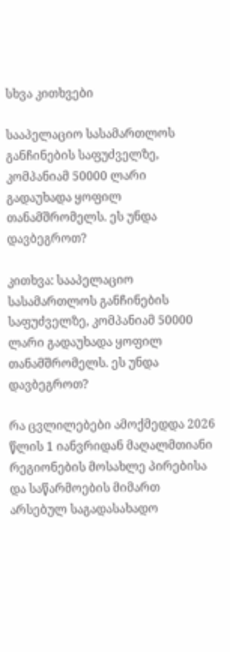სხვა კითხვები

სააპელაციო სასამართლოს განჩინების საფუძველზე, კომპანიამ 50000 ლარი გადაუხადა ყოფილ თანამშრომელს. ეს უნდა დავბეგროთ?

კითხვა: სააპელაციო სასამართლოს განჩინების საფუძველზე, კომპანიამ 50000 ლარი გადაუხადა ყოფილ თანამშრომელს. ეს უნდა დავბეგროთ?

რა ცვლილებები ამოქმედდა 2026 წლის 1 იანვრიდან მაღალმთიანი რეგიონების მოსახლე პირებისა და საწარმოების მიმართ არსებულ საგადასახადო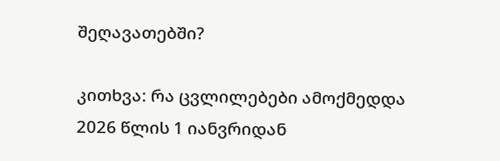შეღავათებში?

კითხვა: რა ცვლილებები ამოქმედდა 2026 წლის 1 იანვრიდან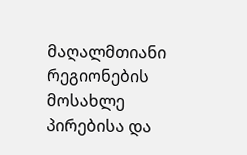მაღალმთიანი რეგიონების მოსახლე პირებისა და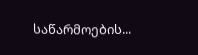საწარმოების...